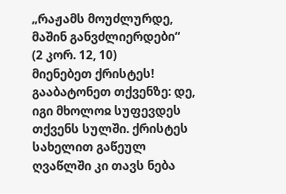„რაჟამს მოუძლურდე, მაშინ განვძლიერდები“
(2 კორ. 12, 10)
მიენებეთ ქრისტეს! გააბატონეთ თქვენზე: დე, იგი მხოლოჲ სუფევდეს თქვენს სულში. ქრისტეს სახელით გაწეულ ღვაწლში კი თავს ნება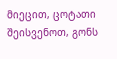მიეცით, ცოტათი შეისვენოთ, გონს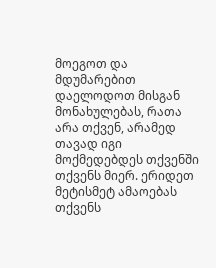მოეგოთ და მდუმარებით დაელოდოთ მისგან მონახულებას, რათა არა თქვენ, არამედ თავად იგი მოქმედებდეს თქვენში თქვენს მიერ. ერიდეთ მეტისმეტ ამაოებას თქვენს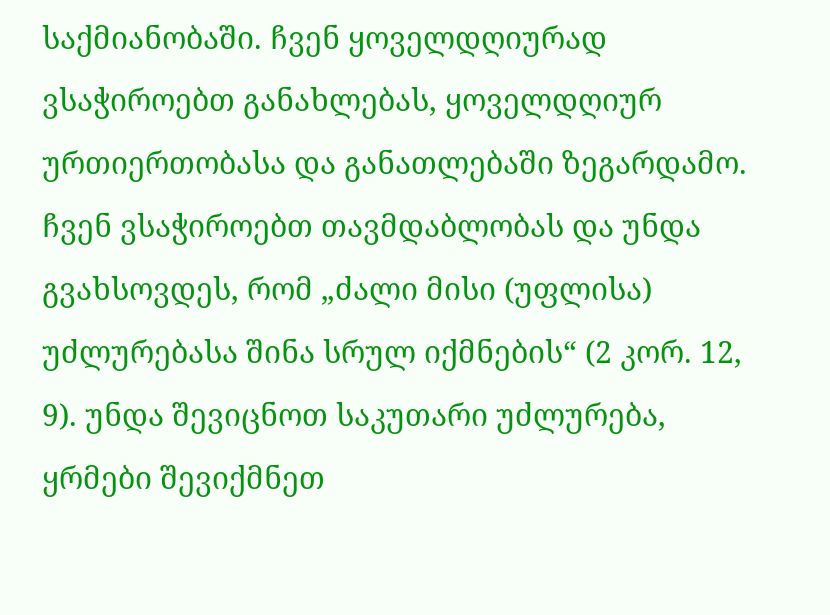საქმიანობაში. ჩვენ ყოველდღიურად ვსაჭიროებთ განახლებას, ყოველდღიურ ურთიერთობასა და განათლებაში ზეგარდამო. ჩვენ ვსაჭიროებთ თავმდაბლობას და უნდა გვახსოვდეს, რომ „ძალი მისი (უფლისა) უძლურებასა შინა სრულ იქმნების“ (2 კორ. 12, 9). უნდა შევიცნოთ საკუთარი უძლურება, ყრმები შევიქმნეთ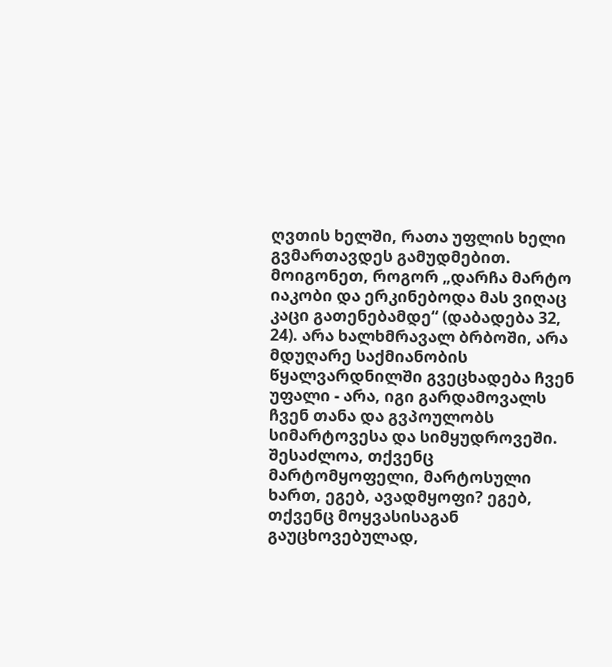ღვთის ხელში, რათა უფლის ხელი გვმართავდეს გამუდმებით.
მოიგონეთ, როგორ „დარჩა მარტო იაკობი და ერკინებოდა მას ვიღაც კაცი გათენებამდე“ (დაბადება 32, 24). არა ხალხმრავალ ბრბოში, არა მდუღარე საქმიანობის წყალვარდნილში გვეცხადება ჩვენ უფალი - არა, იგი გარდამოვალს ჩვენ თანა და გვპოულობს სიმარტოვესა და სიმყუდროვეში. შესაძლოა, თქვენც მარტომყოფელი, მარტოსული ხართ, ეგებ, ავადმყოფი? ეგებ, თქვენც მოყვასისაგან გაუცხოვებულად,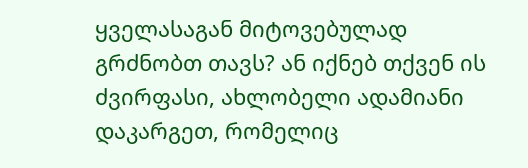ყველასაგან მიტოვებულად გრძნობთ თავს? ან იქნებ თქვენ ის ძვირფასი, ახლობელი ადამიანი დაკარგეთ, რომელიც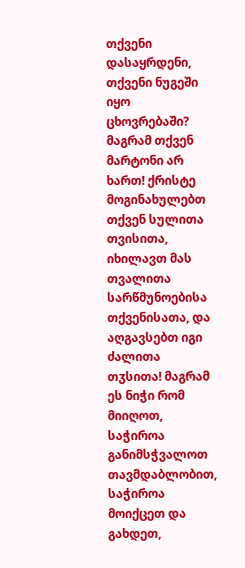თქვენი დასაყრდენი, თქვენი ნუგეში იყო ცხოვრებაში?
მაგრამ თქვენ მარტონი არ ხართ! ქრისტე მოგინახულებთ თქვენ სულითა თვისითა, იხილავთ მას თვალითა სარწმუნოებისა თქვენისათა, და აღგავსებთ იგი ძალითა თჳსითა! მაგრამ ეს ნიჭი რომ მიიღოთ, საჭიროა განიმსჭვალოთ თავმდაბლობით, საჭიროა მოიქცეთ და გახდეთ,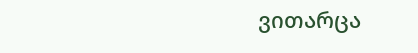ვითარცა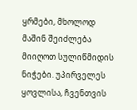ყრმები, მხოლოდ მაშინ შეიძლება მიიღოთ სულიწმიდის ნიჭები. უპირველეს ყოვლისა, ჩვენთვის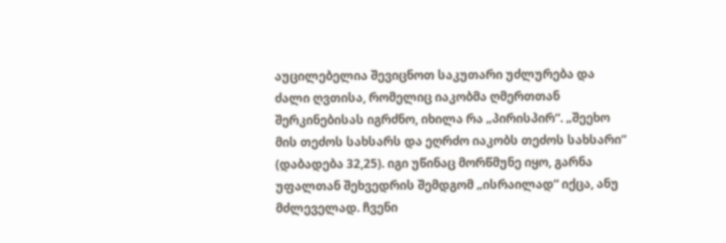აუცილებელია შევიცნოთ საკუთარი უძლურება და ძალი ღვთისა, რომელიც იაკობმა ღმერთთან შერკინებისას იგრძნო, იხილა რა „პირისპირ“. „შეეხო მის თეძოს სახსარს და ეღრძო იაკობს თეძოს სახსარი“ (დაბადება 32,25). იგი უწინაც მორწმუნე იყო, გარნა უფალთან შეხვედრის შემდგომ „ისრაილად“ იქცა, ანუ მძლეველად. ჩვენი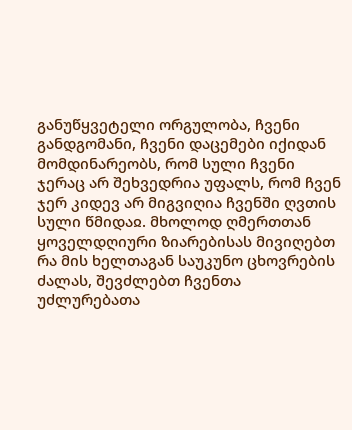განუწყვეტელი ორგულობა, ჩვენი განდგომანი, ჩვენი დაცემები იქიდან მომდინარეობს, რომ სული ჩვენი ჯერაც არ შეხვედრია უფალს, რომ ჩვენ ჯერ კიდევ არ მიგვიღია ჩვენში ღვთის სული წმიდაჲ. მხოლოდ ღმერთთან ყოველდღიური ზიარებისას მივიღებთ რა მის ხელთაგან საუკუნო ცხოვრების ძალას, შევძლებთ ჩვენთა უძლურებათა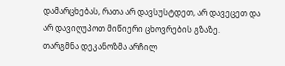დამარცხებას, რათა არ დავსუსტდეთ, არ დავეცეთ და არ დავიღუპოთ მიწიერი ცხოვრების გზაზე.
თარგმნა დეკანოზმა არჩილ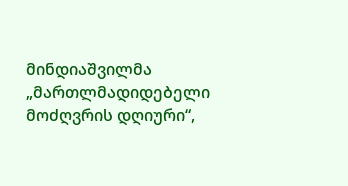მინდიაშვილმა
„მართლმადიდებელი მოძღვრის დღიური“,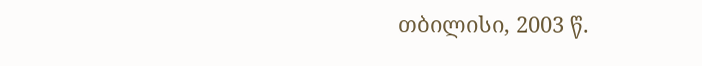თბილისი, 2003 წ.